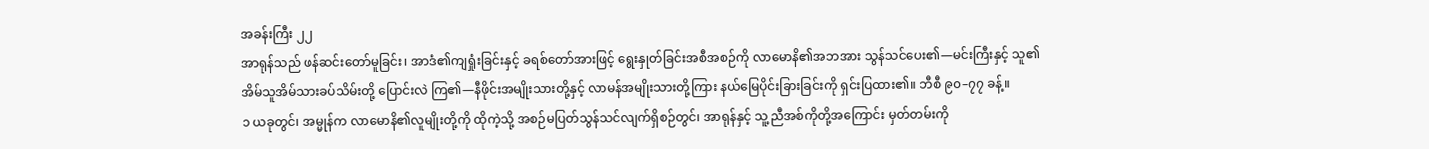အခန်းကြီး ၂၂
အာရုန်သည် ဖန်ဆင်းတော်မူခြင်း၊ အာဒံ၏ကျရှုံးခြင်းနှင့် ခရစ်တော်အားဖြင့် ရွေးနှုတ်ခြင်းအစီအစဉ်ကို လာမောနိ၏အဘအား သွန်သင်ပေး၏—မင်းကြီးနှင့် သူ၏အိမ်သူအိမ်သားခပ်သိမ်းတို့ ပြောင်းလဲ ကြ၏—နီဖိုင်းအမျိုးသားတို့နှင့် လာမန်အမျိုးသားတို့ကြား နယ်မြေပိုင်းခြားခြင်းကို ရှင်းပြထား၏။ ဘီစီ ၉၀–၇၇ ခန့်။
၁ ယခုတွင်၊ အမ္မုန်က လာမောနိ၏လူမျိုးတို့ကို ထိုကဲ့သို့ အစဉ်မပြတ်သွန်သင်လျက်ရှိစဉ်တွင်၊ အာရုန်နှင့် သူ့ညီအစ်ကိုတို့အကြောင်း မှတ်တမ်းကို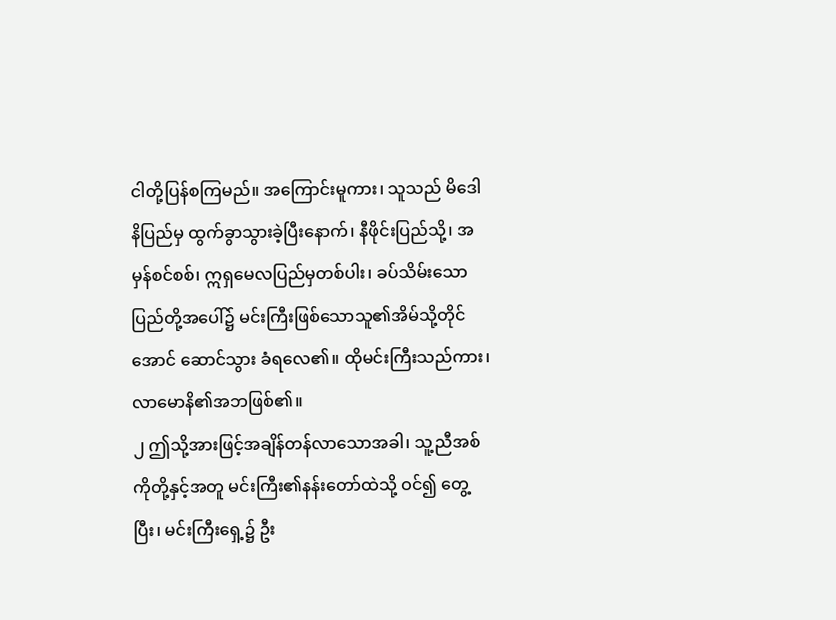ငါတို့ပြန်စကြမည်။ အကြောင်းမူကား၊ သူသည် မိဒေါနိပြည်မှ ထွက်ခွာသွားခဲ့ပြီးနောက်၊ နီဖိုင်းပြည်သို့၊ အမှန်စင်စစ်၊ ဣရှမေလပြည်မှတစ်ပါး၊ ခပ်သိမ်းသောပြည်တို့အပေါ်၌ မင်းကြီးဖြစ်သောသူ၏အိမ်သို့တိုင်အောင် ဆောင်သွား ခံရလေ၏။ ထိုမင်းကြီးသည်ကား၊ လာမောနိ၏အဘဖြစ်၏။
၂ ဤသို့အားဖြင့်အချိန်တန်လာသောအခါ၊ သူ့ညီအစ်ကိုတို့နှင့်အတူ မင်းကြီး၏နန်းတော်ထဲသို့ ဝင်၍ တွေ့ပြီး၊ မင်းကြီးရှေ့၌ ဦး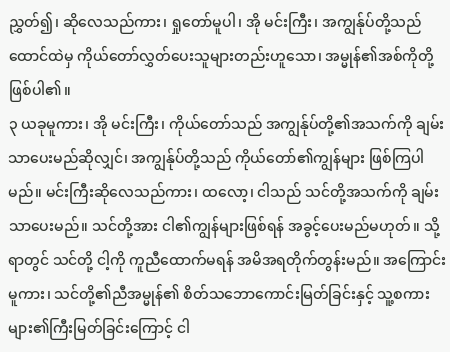ညွှတ်၍၊ ဆိုလေသည်ကား၊ ရှုတော်မူပါ၊ အို မင်းကြီး၊ အကျွန်ုပ်တို့သည် ထောင်ထဲမှ ကိုယ်တော်လွှတ်ပေးသူများတည်းဟူသော၊ အမ္မုန်၏အစ်ကိုတို့ ဖြစ်ပါ၏။
၃ ယခုမူကား၊ အို မင်းကြီး၊ ကိုယ်တော်သည် အကျွန်ုပ်တို့၏အသက်ကို ချမ်းသာပေးမည်ဆိုလျှင်၊ အကျွန်ုပ်တို့သည် ကိုယ်တော်၏ကျွန်များ ဖြစ်ကြပါမည်။ မင်းကြီးဆိုလေသည်ကား၊ ထလော့၊ ငါသည် သင်တို့အသက်ကို ချမ်းသာပေးမည်။ သင်တို့အား ငါ၏ကျွန်များဖြစ်ရန် အခွင့်ပေးမည်မဟုတ်။ သို့ရာတွင် သင်တို့ ငါ့ကို ကူညီထောက်မရန် အမိအရတိုက်တွန်းမည်။ အကြောင်းမူကား၊ သင်တို့၏ညီအမ္မုန်၏ စိတ်သဘောကောင်းမြတ်ခြင်းနှင့် သူ့စကားများ၏ကြီးမြတ်ခြင်းကြောင့် ငါ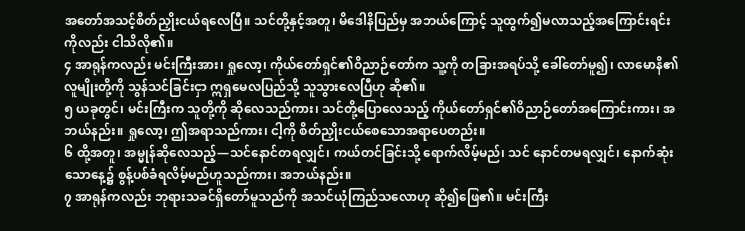အတော်အသင့်စိတ်ညှိုးငယ်ရလေပြီ။ သင်တို့နှင့်အတူ၊ မိဒေါနိပြည်မှ အဘယ်ကြောင့် သူထွက်၍မလာသည့်အကြောင်းရင်းကိုလည်း ငါသိလို၏။
၄ အာရုန်ကလည်း မင်းကြီးအား၊ ရှုလော့၊ ကိုယ်တော်ရှင်၏ဝိညာဉ်တော်က သူ့ကို တခြားအရပ်သို့ ခေါ်တော်မူ၍၊ လာမောနိ၏လူမျိုးတို့ကို သွန်သင်ခြင်းငှာ ဣရှမေလပြည်သို့ သူသွားလေပြီဟု ဆို၏။
၅ ယခုတွင်၊ မင်းကြီးက သူတို့ကို ဆိုလေသည်ကား၊ သင်တို့ပြောလေသည့် ကိုယ်တော်ရှင်၏ဝိညာဉ်တော်အကြောင်းကား၊ အဘယ်နည်း။ ရှုလော့၊ ဤအရာသည်ကား၊ ငါ့ကို စိတ်ညှိုးငယ်စေသောအရာပေတည်း။
၆ ထို့အတူ၊ အမ္မုန်ဆိုလေသည့်—သင်နောင်တရလျှင်၊ ကယ်တင်ခြင်းသို့ ရောက်လိမ့်မည်၊ သင် နောင်တမရလျှင်၊ နောက်ဆုံးသောနေ့၌ စွန့်ပစ်ခံရလိမ့်မည်ဟူသည်ကား၊ အဘယ်နည်း။
၇ အာရုန်ကလည်း ဘုရားသခင်ရှိတော်မူသည်ကို အသင်ယုံကြည်သလောဟု ဆို၍ဖြေ၏။ မင်းကြီး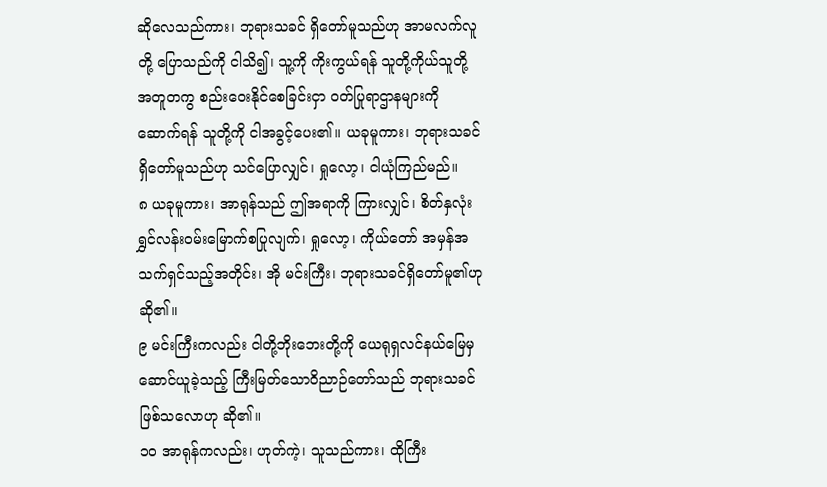ဆိုလေသည်ကား၊ ဘုရားသခင် ရှိတော်မူသည်ဟု အာမလက်လူတို့ ပြောသည်ကို ငါသိ၍၊ သူ့ကို ကိုးကွယ်ရန် သူတို့ကိုယ်သူတို့အတူတကွ စည်းဝေးနိုင်စေခြင်းငှာ ဝတ်ပြုရာဌာနများကို ဆောက်ရန် သူတို့ကို ငါအခွင့်ပေး၏။ ယခုမူကား၊ ဘုရားသခင်ရှိတော်မူသည်ဟု သင်ပြောလျှင်၊ ရှုလော့၊ ငါယုံကြည်မည်။
၈ ယခုမူကား၊ အာရုန်သည် ဤအရာကို ကြားလျှင်၊ စိတ်နှလုံးရွှင်လန်းဝမ်းမြောက်စပြုလျက်၊ ရှုလော့၊ ကိုယ်တော် အမှန်အသက်ရှင်သည့်အတိုင်း၊ အို မင်းကြီး၊ ဘုရားသခင်ရှိတော်မူ၏ဟု ဆို၏။
၉ မင်းကြီးကလည်း ငါတို့ဘိုးဘေးတို့ကို ယေရုရှလင်နယ်မြေမှ ဆောင်ယူခဲ့သည့် ကြီးမြတ်သောဝိညာဉ်တော်သည် ဘုရားသခင်ဖြစ်သလောဟု ဆို၏။
၁၀ အာရုန်ကလည်း၊ ဟုတ်ကဲ့၊ သူသည်ကား၊ ထိုကြီး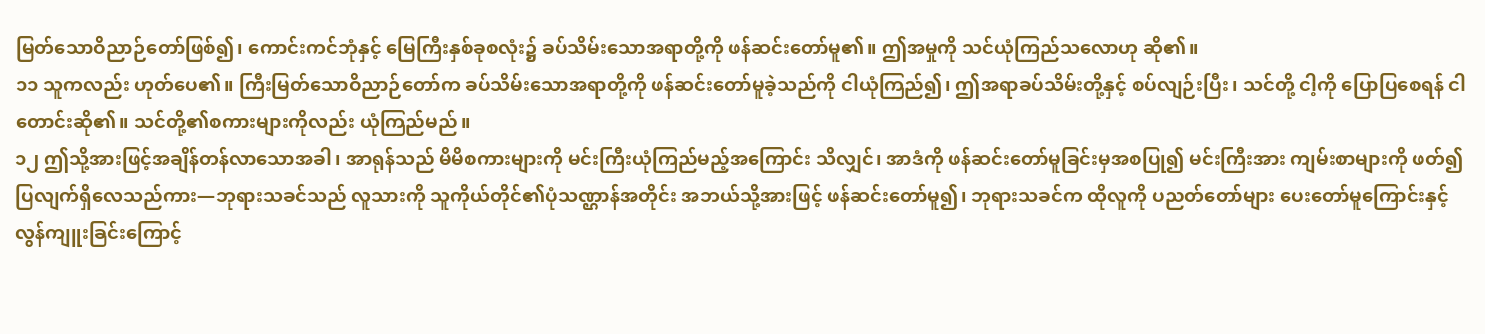မြတ်သောဝိညာဉ်တော်ဖြစ်၍၊ ကောင်းကင်ဘုံနှင့် မြေကြီးနှစ်ခုစလုံး၌ ခပ်သိမ်းသောအရာတို့ကို ဖန်ဆင်းတော်မူ၏။ ဤအမှုကို သင်ယုံကြည်သလောဟု ဆို၏။
၁၁ သူကလည်း ဟုတ်ပေ၏။ ကြီးမြတ်သောဝိညာဉ်တော်က ခပ်သိမ်းသောအရာတို့ကို ဖန်ဆင်းတော်မူခဲ့သည်ကို ငါယုံကြည်၍၊ ဤအရာခပ်သိမ်းတို့နှင့် စပ်လျဉ်းပြီး၊ သင်တို့ ငါ့ကို ပြောပြစေရန် ငါတောင်းဆို၏။ သင်တို့၏စကားများကိုလည်း ယုံကြည်မည်။
၁၂ ဤသို့အားဖြင့်အချိန်တန်လာသောအခါ၊ အာရုန်သည် မိမိစကားများကို မင်းကြီးယုံကြည်မည့်အကြောင်း သိလျှင်၊ အာဒံကို ဖန်ဆင်းတော်မူခြင်းမှအစပြု၍ မင်းကြီးအား ကျမ်းစာများကို ဖတ်၍ပြလျက်ရှိလေသည်ကား—ဘုရားသခင်သည် လူသားကို သူကိုယ်တိုင်၏ပုံသဏ္ဌာန်အတိုင်း အဘယ်သို့အားဖြင့် ဖန်ဆင်းတော်မူ၍၊ ဘုရားသခင်က ထိုလူကို ပညတ်တော်များ ပေးတော်မူကြောင်းနှင့် လွန်ကျူးခြင်းကြောင့်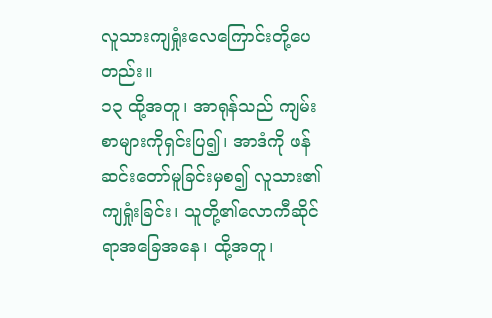လူသားကျရှုံးလေကြောင်းတို့ပေတည်း။
၁၃ ထို့အတူ၊ အာရုန်သည် ကျမ်းစာများကိုရှင်းပြ၍၊ အာဒံကို ဖန်ဆင်းတော်မူခြင်းမှစ၍ လူသား၏ ကျရှုံးခြင်း၊ သူတို့၏လောကီဆိုင်ရာအခြေအနေ၊ ထို့အတူ၊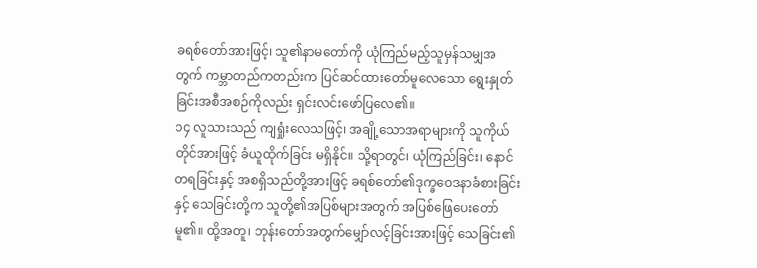ခရစ်တော်အားဖြင့်၊ သူ၏နာမတော်ကို ယုံကြည်မည့်သူမှန်သမျှအတွက် ကမ္ဘာတည်ကတည်းက ပြင်ဆင်ထားတော်မူလေသော ရွေးနှုတ်ခြင်းအစီအစဉ်ကိုလည်း ရှင်းလင်းဖော်ပြလေ၏။
၁၄ လူသားသည် ကျရှုံးလေသဖြင့်၊ အချို့သောအရာများကို သူကိုယ်တိုင်အားဖြင့် ခံယူထိုက်ခြင်း မရှိနိုင်။ သို့ရာတွင်၊ ယုံကြည်ခြင်း၊ နောင်တရခြင်းနှင့် အစရှိသည်တို့အားဖြင့် ခရစ်တော်၏ဒုက္ခဝေဒနာခံစားခြင်းနှင့် သေခြင်းတို့က သူတို့၏အပြစ်များအတွက် အပြစ်ဖြေပေးတော်မူ၏။ ထို့အတူ၊ ဘုန်းတော်အတွက်မျှော်လင့်ခြင်းအားဖြင့် သေခြင်း၏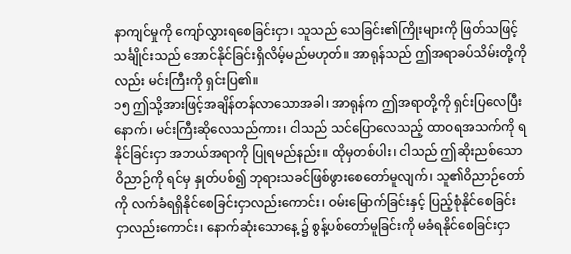နာကျင်မှုကို ကျော်လွှားရစေခြင်းငှာ၊ သူသည် သေခြင်း၏ကြိုးများကို ဖြတ်သဖြင့် သင်္ချိုင်းသည် အောင်နိုင်ခြင်းရှိလိမ့်မည်မဟုတ်။ အာရုန်သည် ဤအရာခပ်သိမ်းတို့ကိုလည်း မင်းကြီးကို ရှင်းပြ၏။
၁၅ ဤသို့အားဖြင့်အချိန်တန်လာသောအခါ၊ အာရုန်က ဤအရာတို့ကို ရှင်းပြလေပြီးနောက်၊ မင်းကြီးဆိုလေသည်ကား၊ ငါသည် သင်ပြောလေသည့် ထာဝရအသက်ကို ရနိုင်ခြင်းငှာ အဘယ်အရာကို ပြုရမည်နည်း။ ထိုမှတစ်ပါး၊ ငါသည် ဤဆိုးညစ်သောဝိညာဉ်ကို ရင်မှ နှုတ်ပစ်၍ ဘုရားသခင်ဖြစ်ဖွားစေတော်မူလျက်၊ သူ၏ဝိညာဉ်တော်ကို လက်ခံရရှိနိုင်စေခြင်းငှာလည်းကောင်း၊ ဝမ်းမြောက်ခြင်းနှင့် ပြည့်စုံနိုင်စေခြင်းငှာလည်းကောင်း၊ နောက်ဆုံးသောနေ့ ၌ စွန့်ပစ်တော်မူခြင်းကို မခံရနိုင်စေခြင်းငှာ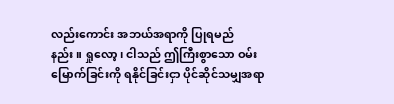လည်းကောင်း အဘယ်အရာကို ပြုရမည်နည်း။ ရှုလော့၊ ငါသည် ဤကြီးစွာသော ဝမ်းမြောက်ခြင်းကို ရနိုင်ခြင်းငှာ ပိုင်ဆိုင်သမျှအရာ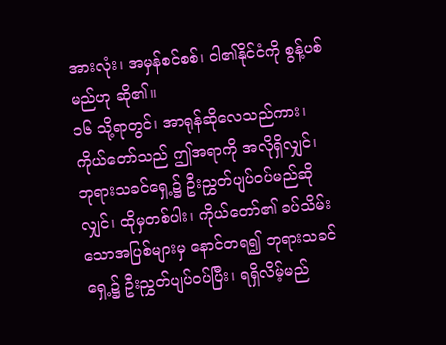အားလုံး၊ အမှန်စင်စစ်၊ ငါ၏နိုင်ငံကို စွန့်ပစ်မည်ဟု ဆို၏။
၁၆ သို့ရာတွင်၊ အာရုန်ဆိုလေသည်ကား၊ ကိုယ်တော်သည် ဤအရာကို အလိုရှိလျှင်၊ ဘုရားသခင်ရှေ့၌ ဦးညွှတ်ပျပ်ဝပ်မည်ဆိုလျှင်၊ ထိုမှတစ်ပါး၊ ကိုယ်တော်၏ ခပ်သိမ်းသောအပြစ်များမှ နောင်တရ၍ ဘုရားသခင်ရှေ့၌ ဦးညွှတ်ပျပ်ဝပ်ပြီး၊ ရရှိလိမ့်မည်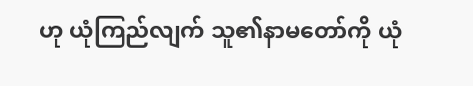ဟု ယုံကြည်လျက် သူ၏နာမတော်ကို ယုံ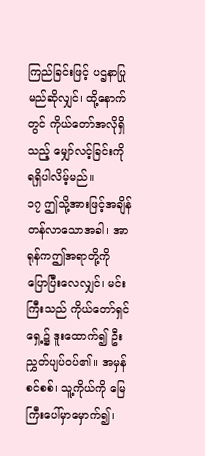ကြည်ခြင်းဖြင့် ပဌနာပြုမည်ဆိုလျှင်၊ ထို့နောက်တွင် ကိုယ်တော်အလိုရှိသည့် မျှော်လင့်ခြင်းကို ရရှိပါလိမ့်မည်။
၁၇ ဤသို့အားဖြင့်အချိန်တန်လာသောအခါ၊ အာရုန်ကဤအရာတို့ကို ပြောပြီးလေလျှင်၊ မင်းကြီးသည် ကိုယ်တော်ရှင်ရှေ့၌ ဒူးထောက်၍ ဦးညွှတ်ပျပ်ဝပ်၏။ အမှန်စင်စစ်၊ သူ့ကိုယ်ကို မြေကြီးပေါ်မှာမှောက်၍၊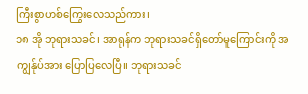ကြီးစွာဟစ်ကြွေးလေသည်ကား၊
၁၈ အို ဘုရားသခင်၊ အာရုန်က ဘုရားသခင်ရှိတော်မူကြောင်းကို အကျွန်ုပ်အား ပြောပြလေပြီ။ ဘုရားသခင်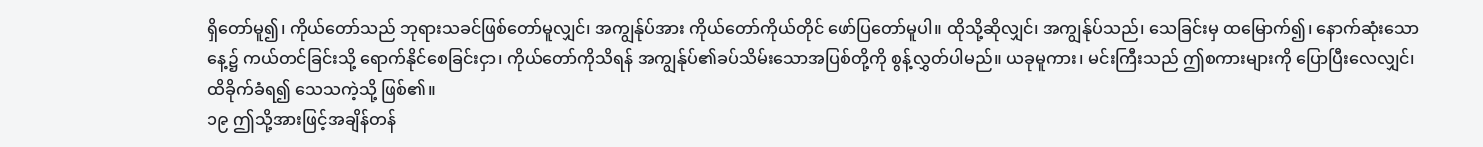ရှိတော်မူ၍၊ ကိုယ်တော်သည် ဘုရားသခင်ဖြစ်တော်မူလျှင်၊ အကျွန်ုပ်အား ကိုယ်တော်ကိုယ်တိုင် ဖော်ပြတော်မူပါ။ ထိုသို့ဆိုလျှင်၊ အကျွန်ုပ်သည်၊ သေခြင်းမှ ထမြောက်၍၊ နောက်ဆုံးသောနေ့၌ ကယ်တင်ခြင်းသို့ ရောက်နိုင်စေခြင်းငှာ၊ ကိုယ်တော်ကိုသိရန် အကျွန်ုပ်၏ခပ်သိမ်းသောအပြစ်တို့ကို စွန့်လွှတ်ပါမည်။ ယခုမူကား၊ မင်းကြီးသည် ဤစကားများကို ပြောပြီးလေလျှင်၊ ထိခိုက်ခံရ၍ သေသကဲ့သို့ ဖြစ်၏။
၁၉ ဤသို့အားဖြင့်အချိန်တန်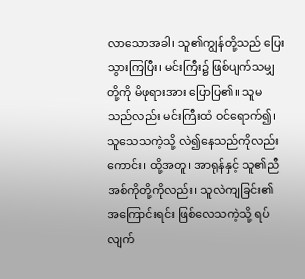လာသောအခါ၊ သူ၏ကျွန်တို့သည် ပြေးသွားကြပြီး၊ မင်းကြီး၌ ဖြစ်ပျက်သမျှတို့ကို မိဖုရားအား ပြောပြ၏။ သူမသည်လည်း မင်းကြီးထံ ဝင်ရောက်၍၊ သူသေသကဲ့သို့ လဲ၍နေသည်ကိုလည်းကောင်း၊ ထို့အတူ၊ အာရုန်နှင့် သူ၏ညီအစ်ကိုတို့ကိုလည်း၊ သူလဲကျခြင်း၏ အကြောင်းရင်း ဖြစ်လေသကဲ့သို့ ရပ်လျက်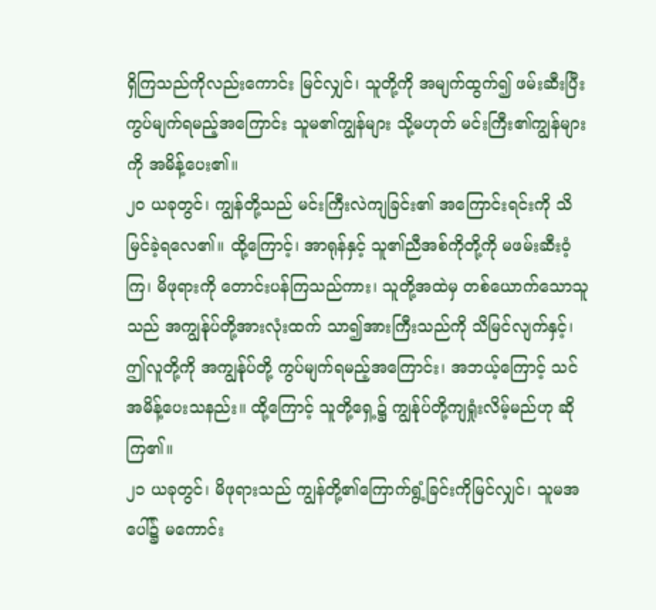ရှိကြသည်ကိုလည်းကောင်း မြင်လျှင်၊ သူတို့ကို အမျက်ထွက်၍ ဖမ်းဆီးပြီး ကွပ်မျက်ရမည့်အကြောင်း သူမ၏ကျွန်များ သို့မဟုတ် မင်းကြီး၏ကျွန်များကို အမိန့်ပေး၏။
၂၀ ယခုတွင်၊ ကျွန်တို့သည် မင်းကြီးလဲကျခြင်း၏ အကြောင်းရင်းကို သိမြင်ခဲ့ရလေ၏။ ထို့ကြောင့်၊ အာရုန်နှင့် သူ၏ညီအစ်ကိုတို့ကို မဖမ်းဆီးဝံ့ကြ၊ မိဖုရားကို တောင်းပန်ကြသည်ကား၊ သူတို့အထဲမှ တစ်ယောက်သောသူသည် အကျွန်ုပ်တို့အားလုံးထက် သာ၍အားကြီးသည်ကို သိမြင်လျက်နှင့်၊ ဤလူတို့ကို အကျွန်ုပ်တို့ ကွပ်မျက်ရမည့်အကြောင်း၊ အဘယ့်ကြောင့် သင်အမိန့်ပေးသနည်း။ ထို့ကြောင့် သူတို့ရှေ့၌ ကျွန်ုပ်တို့ကျရှုံးလိမ့်မည်ဟု ဆိုကြ၏။
၂၁ ယခုတွင်၊ မိဖုရားသည် ကျွန်တို့၏ကြောက်ရွံ့ခြင်းကိုမြင်လျှင်၊ သူမအပေါ်၌ မကောင်း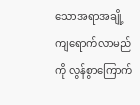သောအရာအချို့ ကျရောက်လာမည်ကို လွန်စွာကြောက်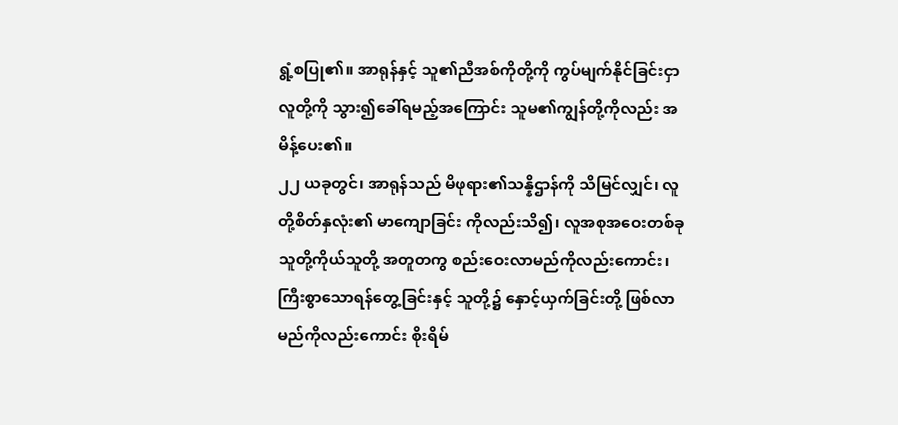ရွံ့စပြု၏။ အာရုန်နှင့် သူ၏ညီအစ်ကိုတို့ကို ကွပ်မျက်နိုင်ခြင်းငှာ လူတို့ကို သွား၍ခေါ်ရမည့်အကြောင်း သူမ၏ကျွန်တို့ကိုလည်း အမိန့်ပေး၏။
၂၂ ယခုတွင်၊ အာရုန်သည် မိဖုရား၏သန္နိဌာန်ကို သိမြင်လျှင်၊ လူတို့စိတ်နှလုံး၏ မာကျောခြင်း ကိုလည်းသိ၍၊ လူအစုအဝေးတစ်ခု သူတို့ကိုယ်သူတို့ အတူတကွ စည်းဝေးလာမည်ကိုလည်းကောင်း၊ ကြီးစွာသောရန်တွေ့ခြင်းနှင့် သူတို့၌ နှောင့်ယှက်ခြင်းတို့ ဖြစ်လာမည်ကိုလည်းကောင်း စိုးရိမ်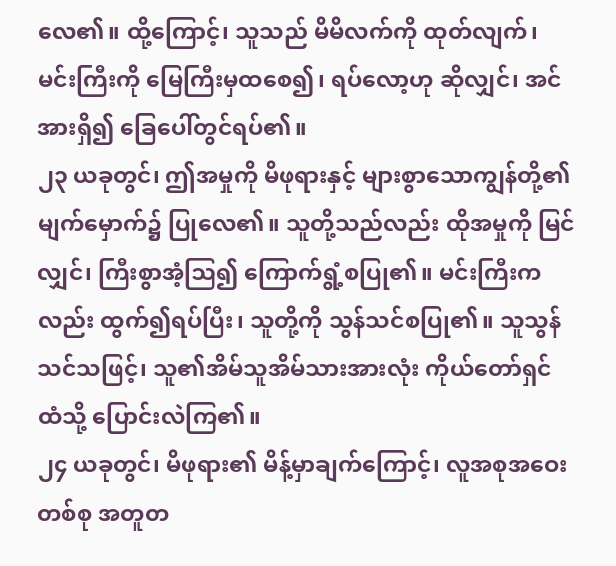လေ၏။ ထို့ကြောင့်၊ သူသည် မိမိလက်ကို ထုတ်လျက်၊ မင်းကြီးကို မြေကြီးမှထစေ၍၊ ရပ်လော့ဟု ဆိုလျှင်၊ အင်အားရှိ၍ ခြေပေါ်တွင်ရပ်၏။
၂၃ ယခုတွင်၊ ဤအမှုကို မိဖုရားနှင့် များစွာသောကျွန်တို့၏ မျက်မှောက်၌ ပြုလေ၏။ သူတို့သည်လည်း ထိုအမှုကို မြင်လျှင်၊ ကြီးစွာအံ့ဩ၍ ကြောက်ရွံ့စပြု၏။ မင်းကြီးကလည်း ထွက်၍ရပ်ပြီး၊ သူတို့ကို သွန်သင်စပြု၏။ သူသွန်သင်သဖြင့်၊ သူ၏အိမ်သူအိမ်သားအားလုံး ကိုယ်တော်ရှင်ထံသို့ ပြောင်းလဲကြ၏။
၂၄ ယခုတွင်၊ မိဖုရား၏ မိန့်မှာချက်ကြောင့်၊ လူအစုအဝေးတစ်စု အတူတ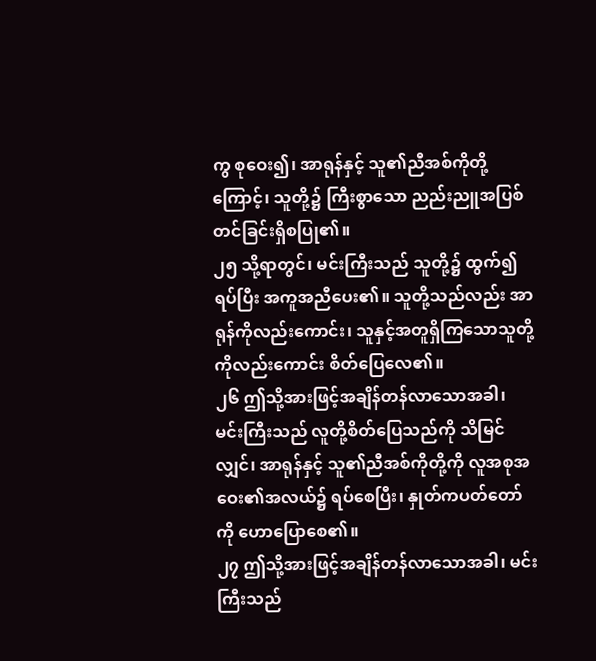ကွ စုဝေး၍၊ အာရုန်နှင့် သူ၏ညီအစ်ကိုတို့ကြောင့်၊ သူတို့၌ ကြီးစွာသော ညည်းညူအပြစ်တင်ခြင်းရှိစပြု၏။
၂၅ သို့ရာတွင်၊ မင်းကြီးသည် သူတို့၌ ထွက်၍ရပ်ပြီး အကူအညီပေး၏။ သူတို့သည်လည်း အာရုန်ကိုလည်းကောင်း၊ သူနှင့်အတူရှိကြသောသူတို့ကိုလည်းကောင်း စိတ်ပြေလေ၏။
၂၆ ဤသို့အားဖြင့်အချိန်တန်လာသောအခါ၊ မင်းကြီးသည် လူတို့စိတ်ပြေသည်ကို သိမြင်လျှင်၊ အာရုန်နှင့် သူ၏ညီအစ်ကိုတို့ကို လူအစုအဝေး၏အလယ်၌ ရပ်စေပြီး၊ နှုတ်ကပတ်တော်ကို ဟောပြောစေ၏။
၂၇ ဤသို့အားဖြင့်အချိန်တန်လာသောအခါ၊ မင်းကြီးသည်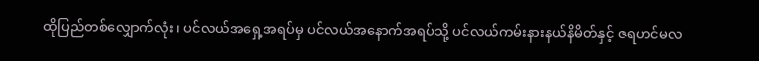ထိုပြည်တစ်လျှောက်လုံး၊ ပင်လယ်အရှေ့အရပ်မှ ပင်လယ်အနောက်အရပ်သို့ ပင်လယ်ကမ်းနားနယ်နိမိတ်နှင့် ဇရဟင်မလ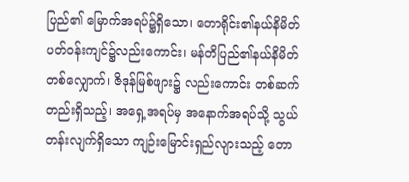ပြည်၏ မြောက်အရပ်၌ရှိသော၊ တောရိုင်း၏နယ်နိမိတ်ပတ်ဝန်းကျင်၌လည်းကောင်း၊ မန်တိပြည်၏နယ်နိမိတ်တစ်လျှောက်၊ ဇိဒုန်မြစ်ဖျား၌ လည်းကောင်း တစ်ဆက်တည်းရှိသည့်၊ အရှေ့အရပ်မှ အနောက်အရပ်သို့ သွယ်တန်းလျက်ရှိသော ကျဉ်းမြောင်းရှည်လျားသည့် တော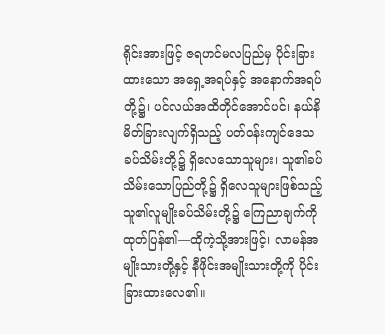ရိုင်းအားဖြင့် ဇရဟင်မလပြည်မှ ပိုင်းခြားထားသော အရှေ့အရပ်နှင့် အနောက်အရပ်တို့၌၊ ပင်လယ်အထိတိုင်အောင်ပင်၊ နယ်နိမိတ်ခြားလျက်ရှိသည့် ပတ်ဝန်းကျင်ဒေသခပ်သိမ်းတို့၌ ရှိလေသောသူများ၊ သူ၏ခပ်သိမ်းသောပြည်တို့၌ ရှိလေသူများဖြစ်သည့် သူ၏လူမျိုးခပ်သိမ်းတို့၌ ကြေညာချက်ကို ထုတ်ပြန်၏—ထိုကဲ့သို့အားဖြင့်၊ လာမန်အမျိုးသားတို့နှင့် နီဖိုင်းအမျိုးသားတို့ကို ပိုင်းခြားထားလေ၏။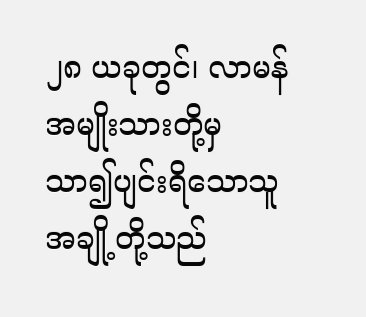၂၈ ယခုတွင်၊ လာမန်အမျိုးသားတို့မှ သာ၍ပျင်းရိသောသူအချို့တို့သည်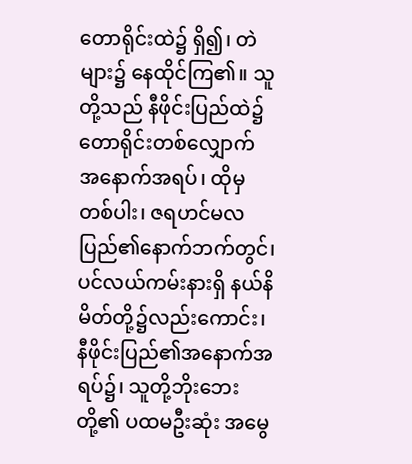တောရိုင်းထဲ၌ ရှိ၍၊ တဲများ၌ နေထိုင်ကြ၏။ သူတို့သည် နီဖိုင်းပြည်ထဲ၌ တောရိုင်းတစ်လျှောက် အနောက်အရပ်၊ ထိုမှတစ်ပါး၊ ဇရဟင်မလပြည်၏နောက်ဘက်တွင်၊ ပင်လယ်ကမ်းနားရှိ နယ်နိမိတ်တို့၌လည်းကောင်း၊ နီဖိုင်းပြည်၏အနောက်အရပ်၌၊ သူတို့ဘိုးဘေးတို့၏ ပထမဦးဆုံး အမွေ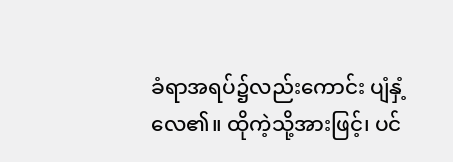ခံရာအရပ်၌လည်းကောင်း ပျံနှံ့လေ၏။ ထိုကဲ့သို့အားဖြင့်၊ ပင်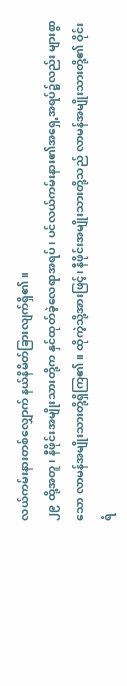လယ်ကမ်းနားတစ်လျှောက် နယ်နိမိတ်ခြားလျက်ရှိ၏။
၂၉ ထို့အတူ၊ နီဖိုင်းအမျိုးသားတို့က နှင်ထုတ်ခဲ့လေရာအရပ်၊ ပင်လယ်ကမ်းနား၏အရှေ့အရပ်၌လည်း များစွာသော လာမန်အမျိုးသားတို့ရှိကြ၏။ ထိုကဲ့သို့အားဖြင့်၊ နီဖိုင်းအမျိုးသားတို့သည် လာမန်အမျိုးသားတို့၏ ဝိုင်းရံ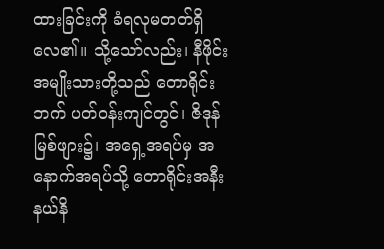ထားခြင်းကို ခံရလုမတတ်ရှိလေ၏။ သို့သော်လည်း၊ နီဖိုင်းအမျိုးသားတို့သည် တောရိုင်းဘက် ပတ်ဝန်းကျင်တွင်၊ ဇိဒုန်မြစ်ဖျား၌၊ အရှေ့အရပ်မှ အနောက်အရပ်သို့ တောရိုင်းအနီး နယ်နိ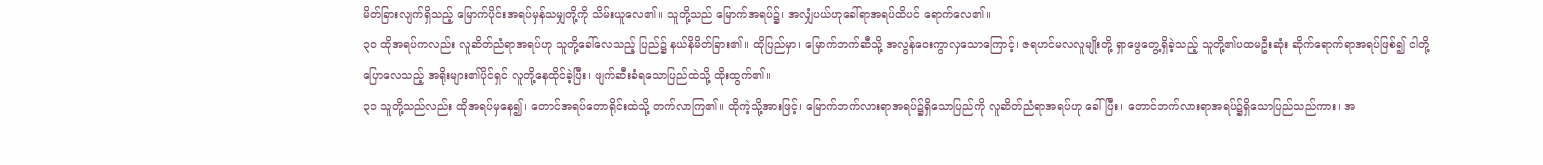မိတ်ခြားလျက်ရှိသည့် မြောက်ပိုင်းအရပ်မှန်သမျှတို့ကို သိမ်းယူလေ၏။ သူတို့သည် မြောက်အရပ်၌၊ အလျှံပယ်ဟုခေါ်ရာအရပ်ထိပင် ရောက်လေ၏။
၃၀ ထိုအရပ်ကလည်း လူဆိတ်ညံရာအရပ်ဟု သူတို့ခေါ်လေသည့် ပြည်၌ နယ်နိမိတ်ခြား၏။ ထိုပြည်မှာ၊ မြောက်ဘက်ဆီသို့ အလွန်ဝေးကွာလှသောကြောင့်၊ ဇရဟင်မလလူမျိုးတို့ ရှာဖွေတွေ့ရှိခဲ့သည့် သူတို့၏ပထမဦးဆုံး ဆိုက်ရောက်ရာအရပ်ဖြစ်၍ ငါတို့ပြောလေသည့် အရိုးများ၏ပိုင်ရှင် လူတို့နေထိုင်ခဲ့ပြီး၊ ဖျက်ဆီးခံရသောပြည်ထဲသို့ ထိုးထွက်၏။
၃၁ သူတို့သည်လည်း ထိုအရပ်မှနေ၍၊ တောင်အရပ်တောရိုင်းထဲသို့ တက်လာကြ၏။ ထိုကဲ့သို့အားဖြင့်၊ မြောက်ဘက်လားရာအရပ်၌ရှိသောပြည်ကို လူဆိတ်ညံရာအရပ်ဟု ခေါ်ပြီး၊ တောင်ဘက်လားရာအရပ်၌ရှိသောပြည်သည်ကား၊ အ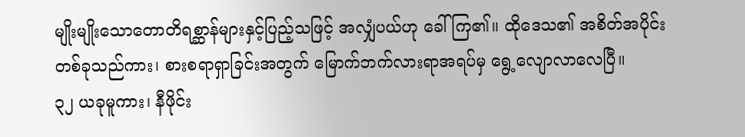မျိုးမျိုးသောတောတိရစ္ဆာန်များနှင့်ပြည့်သဖြင့် အလျှံပယ်ဟု ခေါ်ကြ၏။ ထိုဒေသ၏ အစိတ်အပိုင်းတစ်ခုသည်ကား၊ စားစရာရှာခြင်းအတွက် မြောက်ဘက်လားရာအရပ်မှ ရွေ့လျောလာလေပြီ။
၃၂ ယခုမူကား၊ နီဖိုင်း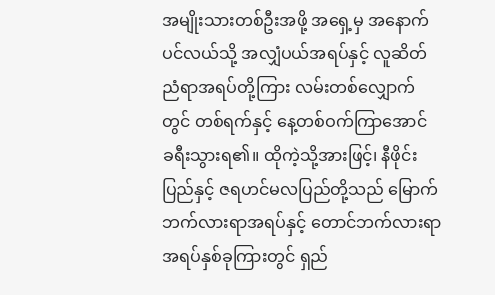အမျိုးသားတစ်ဦးအဖို့ အရှေ့မှ အနောက်ပင်လယ်သို့ အလျှံပယ်အရပ်နှင့် လူဆိတ်ညံရာအရပ်တို့ကြား လမ်းတစ်လျှောက်တွင် တစ်ရက်နှင့် နေ့တစ်ဝက်ကြာအောင် ခရီးသွားရ၏။ ထိုကဲ့သို့အားဖြင့်၊ နီဖိုင်းပြည်နှင့် ဇရဟင်မလပြည်တို့သည် မြောက်ဘက်လားရာအရပ်နှင့် တောင်ဘက်လားရာအရပ်နှစ်ခုကြားတွင် ရှည်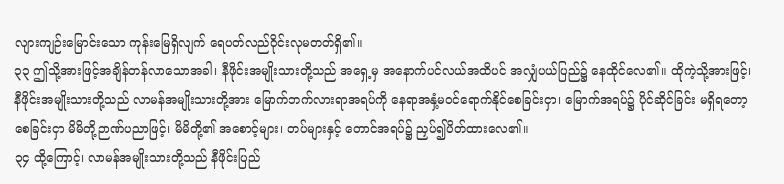လျားကျဉ်းမြောင်းသော ကုန်းမြေရှိလျက် ရေပတ်လည်ဝိုင်းလုမတတ်ရှိ၏။
၃၃ ဤသို့အားဖြင့်အချိန်တန်လာသောအခါ၊ နီဖိုင်းအမျိုးသားတို့သည် အရှေ့မှ အနောက်ပင်လယ်အထိပင် အလျှံပယ်ပြည်၌ နေထိုင်လေ၏။ ထိုကဲ့သို့အားဖြင့်၊ နီဖိုင်းအမျိုးသားတို့သည် လာမန်အမျိုးသားတို့အား မြောက်ဘက်လားရာအရပ်ကို နေရာအနှံ့မဝင်ရောက်နိုင်စေခြင်းငှာ၊ မြောက်အရပ်၌ ပိုင်ဆိုင်ခြင်း မရှိရတော့စေခြင်းငှာ မိမိတို့ဉာဏ်ပညာဖြင့်၊ မိမိတို့၏ အစောင့်များ၊ တပ်များနှင့် တောင်အရပ်၌ ညှပ်၍ပိတ်ထားလေ၏။
၃၄ ထို့ကြောင့်၊ လာမန်အမျိုးသားတို့သည် နီဖိုင်းပြည်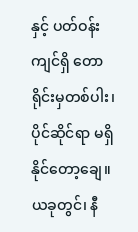နှင့် ပတ်ဝန်းကျင်ရှိ တောရိုင်းမှတစ်ပါး၊ ပိုင်ဆိုင်ရာ မရှိနိုင်တော့ချေ။ ယခုတွင်၊ နီ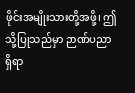ဖိုင်းအမျိုးသားတို့အဖို့၊ ဤသို့ပြုသည်မှာ ဉာဏ်ပညာရှိရာ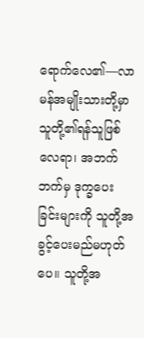ရောက်လေ၏—လာမန်အမျိုးသားတို့မှာ သူတို့၏ရန်သူဖြစ်လေရာ၊ အဘက်ဘက်မှ ဒုက္ခပေးခြင်းများကို သူတို့အခွင့်ပေးမည်မဟုတ်ပေ။ သူတို့အ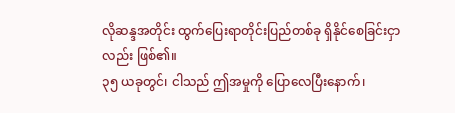လိုဆန္ဒအတိုင်း ထွက်ပြေးရာတိုင်းပြည်တစ်ခု ရှိနိုင်စေခြင်းငှာလည်း ဖြစ်၏။
၃၅ ယခုတွင်၊ ငါသည် ဤအမှုကို ပြောလေပြီးနောက်၊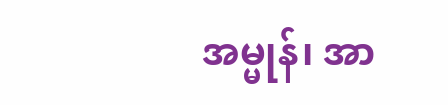အမ္မုန်၊ အာ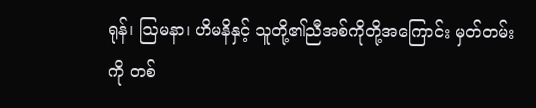ရုန်၊ ဩမနာ၊ ဟိမနိနှင့် သူတို့၏ညီအစ်ကိုတို့အကြောင်း မှတ်တမ်းကို တစ်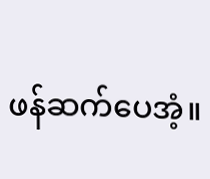ဖန်ဆက်ပေအံ့။